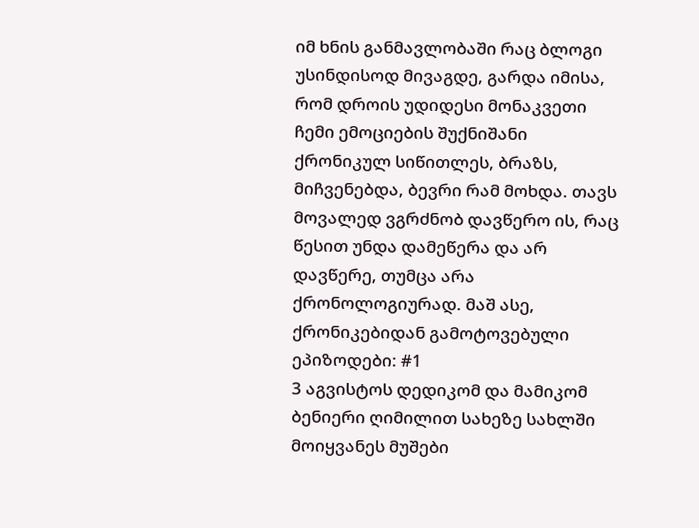იმ ხნის განმავლობაში რაც ბლოგი უსინდისოდ მივაგდე, გარდა იმისა, რომ დროის უდიდესი მონაკვეთი ჩემი ემოციების შუქნიშანი ქრონიკულ სიწითლეს, ბრაზს, მიჩვენებდა, ბევრი რამ მოხდა. თავს მოვალედ ვგრძნობ დავწერო ის, რაც წესით უნდა დამეწერა და არ დავწერე, თუმცა არა ქრონოლოგიურად. მაშ ასე, ქრონიკებიდან გამოტოვებული ეპიზოდები: #1
3 აგვისტოს დედიკომ და მამიკომ ბენიერი ღიმილით სახეზე სახლში მოიყვანეს მუშები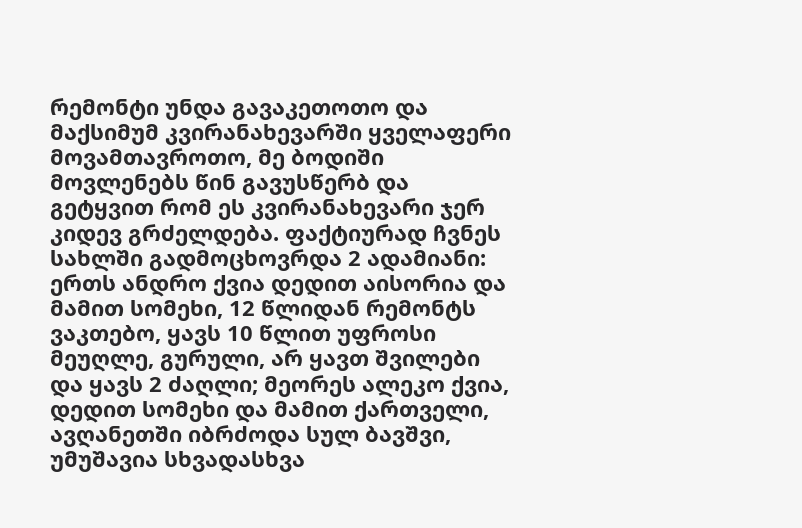რემონტი უნდა გავაკეთოთო და მაქსიმუმ კვირანახევარში ყველაფერი მოვამთავროთო, მე ბოდიში მოვლენებს წინ გავუსწერბ და გეტყვით რომ ეს კვირანახევარი ჯერ კიდევ გრძელდება. ფაქტიურად ჩვნეს სახლში გადმოცხოვრდა 2 ადამიანი: ერთს ანდრო ქვია დედით აისორია და მამით სომეხი, 12 წლიდან რემონტს ვაკთებო, ყავს 10 წლით უფროსი მეუღლე, გურული, არ ყავთ შვილები და ყავს 2 ძაღლი; მეორეს ალეკო ქვია, დედით სომეხი და მამით ქართველი, ავღანეთში იბრძოდა სულ ბავშვი, უმუშავია სხვადასხვა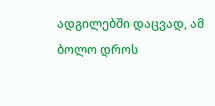ადგილებში დაცვად, ამ ბოლო დროს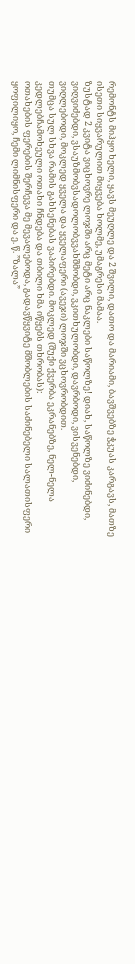რემონტს მიჰყო ხელი, ყავს მეუღლე და 2 შვილი, დათო და მარიამი, ბავშვებზე ჭკუას კარგავს, მათზე ისეთი სიყვარულით მიყვება ხოლმე, უმაგრესი მამაა.
ზუსტად 2 კვიტა ვიცხოვრე ლოჯში არც მეტი არც ნაკლები საწოლზე! დიახ, საწოლზე ვიძინებდი, ვიღვიძებდი, ვსაუზმობვსადოლობვვახშმობდი, ვკითხულობდი, დავრბოდი, ვისვენებდი, ვიღლებოდი, მოკლედ ყველა და ყველაფერი (ავეჯი) ლოჯში ვცხოვრობდით.
თუმცა სულ სხვა რამის გახსენებას ვაპირებდი. მოკლედ (შუქი ქვერბა ეკრანებზე, ნელ-ნელა კედლებჩამოხეული ოთახი ჩნდება და თბილი ხმა იწყებს თხრობას):
ოთახების ფერების შერჩევა მე მევალებოდა, გადავწყვიტე მშობლების საძინებელი სალათისფერი ყოფილიყო, ჩემი ლიმნისფერი და ე. წ. ”ზალა”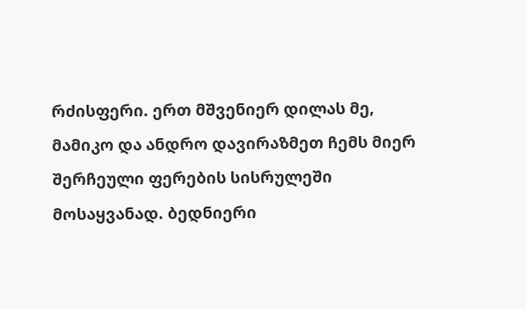რძისფერი. ერთ მშვენიერ დილას მე, მამიკო და ანდრო დავირაზმეთ ჩემს მიერ შერჩეული ფერების სისრულეში მოსაყვანად. ბედნიერი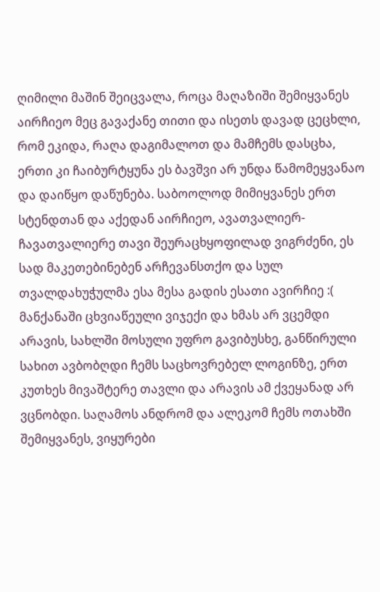ღიმილი მაშინ შეიცვალა, როცა მაღაზიში შემიყვანეს აირჩიეო მეც გავაქანე თითი და ისეთს დავად ცეცხლი, რომ ეკიდა, რაღა დაგიმალოთ და მამჩემს დასცხა, ერთი კი ჩაიბურტყუნა ეს ბავშვი არ უნდა წამომეყვანაო და დაიწყო დაწუნება. საბოოლოდ მიმიყვანეს ერთ სტენდთან და აქედან აირჩიეო, ავათვალიერ-ჩავათვალიერე თავი შეურაცხყოფილად ვიგრძენი, ეს სად მაკეთებინებენ არჩევანსთქო და სულ თვალდახუჭულმა ესა მესა გადის ესათი ავირჩიე :( მანქანაში ცხვიაწეული ვიჯექი და ხმას არ ვცემდი არავის, სახლში მოსული უფრო გავიბუსხე, განწირული სახით ავბობღდი ჩემს საცხოვრებელ ლოგინზე, ერთ კუთხეს მივაშტერე თავლი და არავის ამ ქვეყანად არ ვცნობდი. საღამოს ანდრომ და ალეკომ ჩემს ოთახში შემიყვანეს, ვიყურები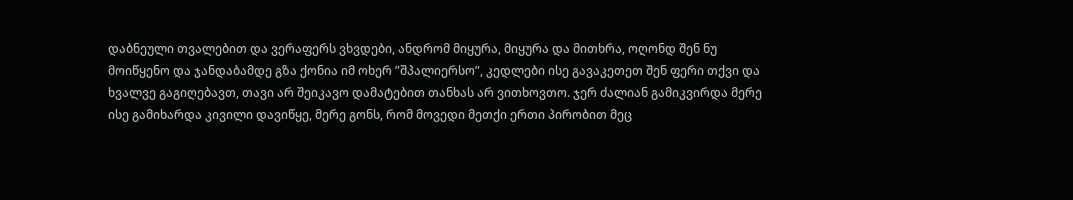დაბნეული თვალებით და ვერაფერს ვხვდები, ანდრომ მიყურა, მიყურა და მითხრა, ოღონდ შენ ნუ მოიწყენო და ჯანდაბამდე გზა ქონია იმ ოხერ ”შპალიერსო”, კედლები ისე გავაკეთეთ შენ ფერი თქვი და ხვალვე გაგიღებავთ, თავი არ შეიკავო დამატებით თანხას არ ვითხოვთო. ჯერ ძალიან გამიკვირდა მერე ისე გამიხარდა კივილი დავიწყე, მერე გონს, რომ მოვედი მეთქი ერთი პირობით მეც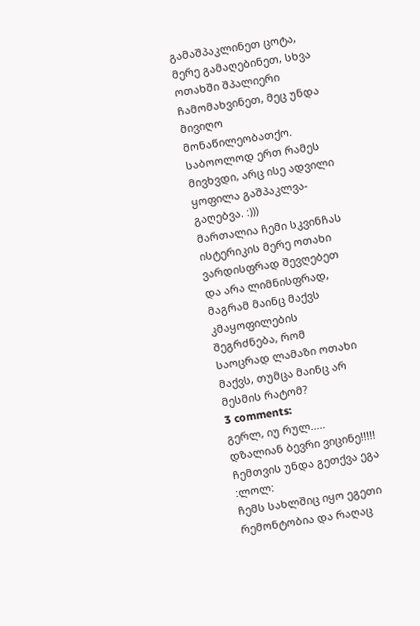გამაშპაკლინეთ ცოტა, მერე გამაღებინეთ, სხვა ოთახში შპალიერი ჩამომახვინეთ, მეც უნდა მივიღო მონაწილეობათქო. საბოოლოდ ერთ რამეს მივხვდი, არც ისე ადვილი ყოფილა გაშპაკლვა-გაღებვა. :)))
მართალია ჩემი სკვინჩას ისტერიკის მერე ოთახი ვარდისფრად შევღებეთ და არა ლიმნისფრად, მაგრამ მაინც მაქვს კმაყოფილების შეგრძნება, რომ საოცრად ლამაზი ოთახი მაქვს, თუმცა მაინც არ მესმის რატომ?
3 comments:
გერლ, იუ რულ..... დზალიან ბევრი ვიცინე!!!!!
ჩემთვის უნდა გეთქვა ეგა :ლოლ:
ჩემს სახლშიც იყო ეგეთი რემონტობია და რაღაც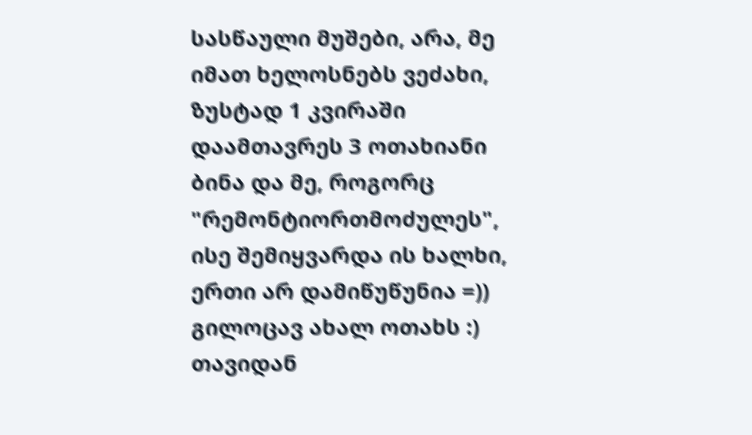სასწაული მუშები, არა, მე იმათ ხელოსნებს ვეძახი, ზუსტად 1 კვირაში დაამთავრეს 3 ოთახიანი ბინა და მე, როგორც "რემონტიორთმოძულეს", ისე შემიყვარდა ის ხალხი, ერთი არ დამიწუწუნია =))
გილოცავ ახალ ოთახს :) თავიდან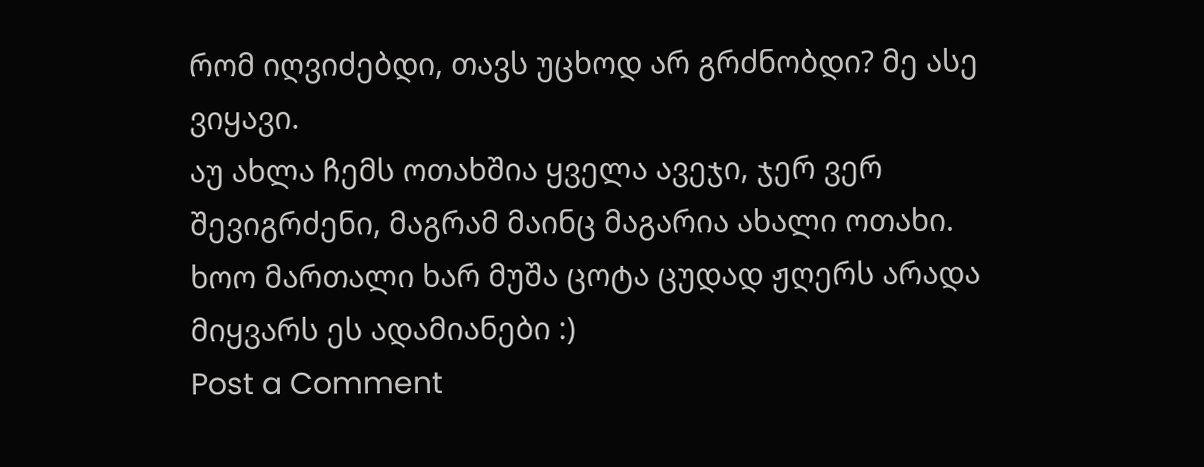რომ იღვიძებდი, თავს უცხოდ არ გრძნობდი? მე ასე ვიყავი.
აუ ახლა ჩემს ოთახშია ყველა ავეჯი, ჯერ ვერ შევიგრძენი, მაგრამ მაინც მაგარია ახალი ოთახი.
ხოო მართალი ხარ მუშა ცოტა ცუდად ჟღერს არადა მიყვარს ეს ადამიანები :)
Post a Comment